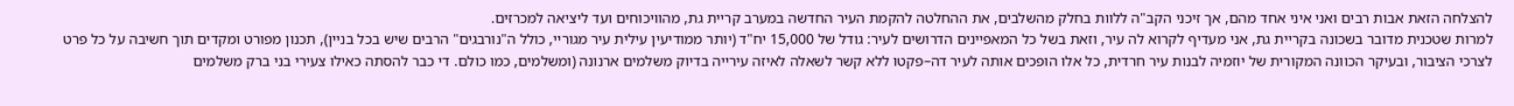להצלחה הזאת אבות רבים ואני איני אחד מהם, אך זיכני הקב"ה ללוות בחלק מהשלבים, את ההחלטה להקמת העיר החדשה במערב קריית גת, מהוויכוחים ועד ליציאה למכרזים.
למרות שטכנית מדובר בשכונה בקריית גת, אני מעדיף לקרוא לה עיר, וזאת בשל כל המאפיינים הדרושים לעיר: גודל של 15,000 יח"ד (יותר ממודיעין עילית עיר מגוריי, כולל ה"נורבגים" הרבים שיש בכל בניין), תכנון מפורט ומקדים תוך חשיבה על כל פרט לצרכי הציבור, ובעיקר הכוונה המקורית של יוזמיה לבנות עיר חרדית, כל אלו הופכים אותה לעיר דה–פקטו ללא קשר לשאלה לאיזה עירייה בדיוק משלמים ארנונה (ומשלמים, כמו כולם. די כבר להסתה כאילו צעירי בני ברק משלמים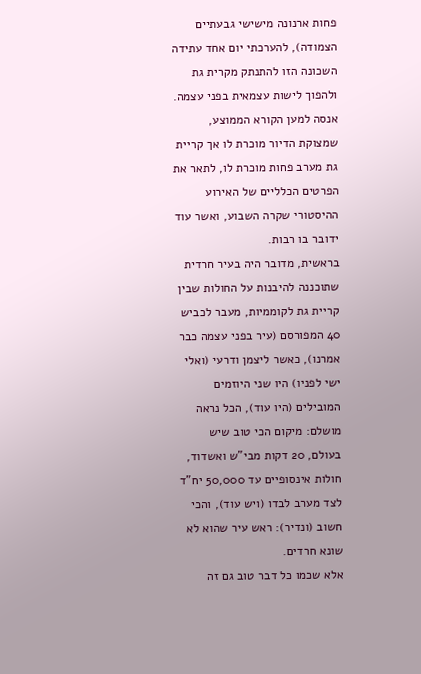פחות ארנונה מישישי גבעתיים הצמודה), להערכתי יום אחד עתידה השכונה הזו להתנתק מקרית גת ולהפוך לישות עצמאית בפני עצמה.
אנסה למען הקורא הממוצע, שמצוקת הדיור מוכרת לו אך קריית גת מערב פחות מוכרת לו, לתאר את הפרטים הכלליים של האירוע ההיסטורי שקרה השבוע, ואשר עוד ידובר בו רבות.
בראשית, מדובר היה בעיר חרדית שתוכננה להיבנות על החולות שבין קריית גת לקוממיות, מעבר לכביש 40 המפורסם (עיר בפני עצמה כבר אמרנו), כאשר ליצמן ודרעי (ואלי ישי לפניו) היו שני היוזמים המובילים (היו עוד), הכל נראה מושלם: מיקום הכי טוב שיש בעולם, 20 דקות מבי"ש ואשדוד, חולות אינסופיים עד 50,000 יח"ד לצד מערב לבדו (ויש עוד), והכי חשוב (ונדיר): ראש עיר שהוא לא שונא חרדים.
אלא שכמו כל דבר טוב גם זה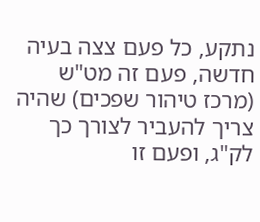נתקע, כל פעם צצה בעיה חדשה, פעם זה מט"ש (מרכז טיהור שפכים) שהיה צריך להעביר לצורך כך לק"ג, ופעם זו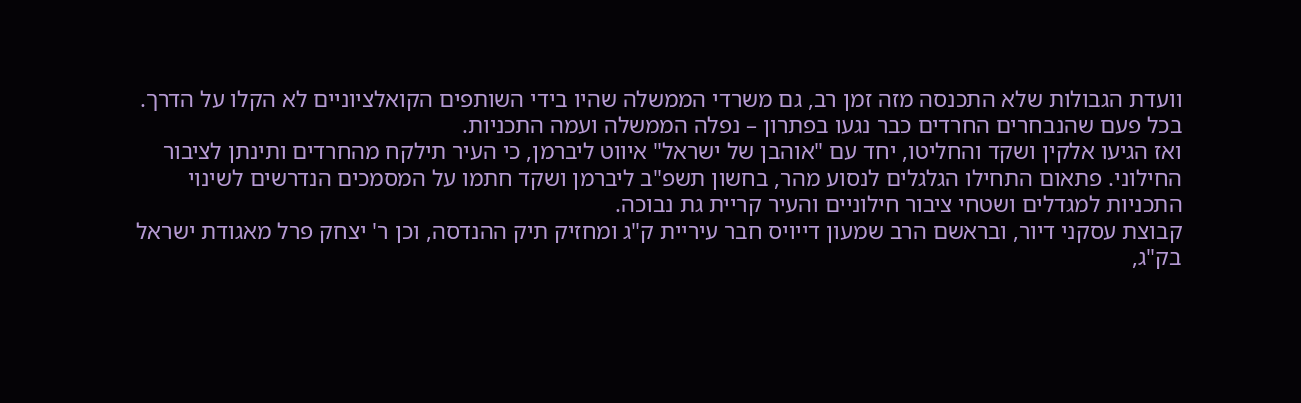וועדת הגבולות שלא התכנסה מזה זמן רב, גם משרדי הממשלה שהיו בידי השותפים הקואלציוניים לא הקלו על הדרך. בכל פעם שהנבחרים החרדים כבר נגעו בפתרון – נפלה הממשלה ועמה התכניות.
ואז הגיעו אלקין ושקד והחליטו, יחד עם "אוהבן של ישראל" איווט ליברמן, כי העיר תילקח מהחרדים ותינתן לציבור החילוני. פתאום התחילו הגלגלים לנסוע מהר, בחשון תשפ"ב ליברמן ושקד חתמו על המסמכים הנדרשים לשינוי התכניות למגדלים ושטחי ציבור חילוניים והעיר קריית גת נבוכה.
קבוצת עסקני דיור, ובראשם הרב שמעון דייויס חבר עיריית ק"ג ומחזיק תיק ההנדסה, וכן ר' יצחק פרל מאגודת ישראל בק"ג,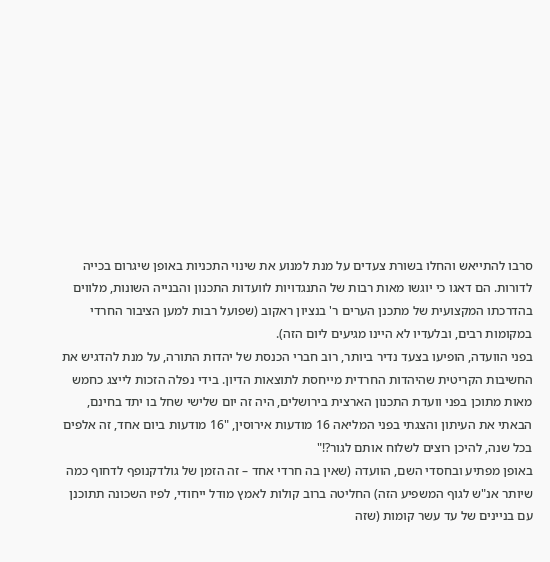סרבו להתייאש והחלו בשורת צעדים על מנת למנוע את שינוי התכניות באופן שיגרום בכייה לדורות. הם דאגו כי יוגשו מאות רבות של התנגדויות לוועדות התכנון והבנייה השונות, מלווים בהדרכתו המקצועית של מתכנן הערים ר' בנציון ראקוב (שפועל רבות למען הציבור החרדי במקומות רבים, ובלעדיו לא היינו מגיעים ליום הזה).
בפני הוועדה, הופיעו בצעד נדיר ביותר, רוב חברי הכנסת של יהדות התורה, על מנת להדגיש את החשיבות הקריטית שהיהדות החרדית מייחסת לתוצאות הדיון. בידי נפלה הזכות לייצג כחמש מאות מתוכן בפני וועדת התכנון הארצית בירושלים, היה זה יום שלישי שחל בו יתד בחינם, הבאתי את העיתון והצגתי בפני המליאה 16 מודעות אירוסין, "16 מודעות ביום אחד, זה אלפים בכל שנה, להיכן רוצים לשלוח אותם לגור?!"
באופן מפתיע ובחסדי השם, הוועדה (שאין בה חרדי אחד – זה הזמן של גולדקנופף לדחוף כמה שיותר אנ"ש לגוף המשפיע הזה) החליטה ברוב קולות לאמץ מודל ייחודי, לפיו השכונה תתוכנן עם בניינים של עד עשר קומות (שזה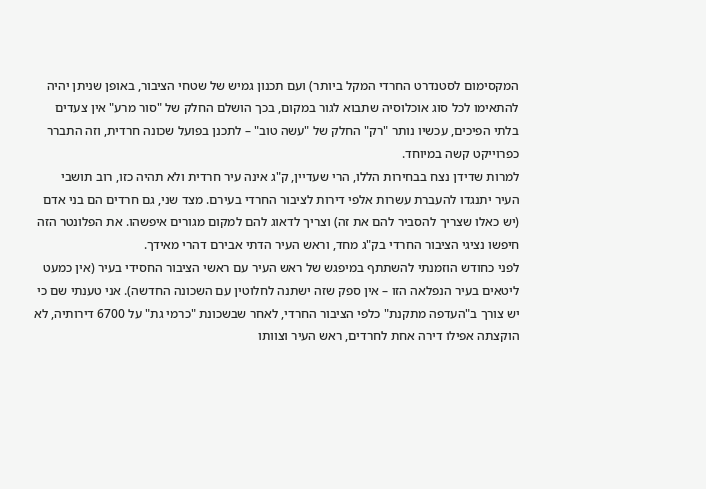המקסימום לסטנדרט החרדי המקל ביותר) ועם תכנון גמיש של שטחי הציבור, באופן שניתן יהיה להתאימו לכל סוג אוכלוסיה שתבוא לגור במקום, בכך הושלם החלק של "סור מרע" אין צעדים בלתי הפיכים, עכשיו נותר "רק" החלק של "עשה טוב" – לתכנן בפועל שכונה חרדית, וזה התברר כפרוייקט קשה במיוחד.
למרות שדידן נצח בבחירות הללו, הרי שעדיין, ק"ג אינה עיר חרדית ולא תהיה כזו, רוב תושבי העיר יתנגדו להעברת עשרות אלפי דירות לציבור החרדי בעירם. מצד שני, גם חרדים הם בני אדם (יש כאלו שצריך להסביר להם את זה) וצריך לדאוג להם למקום מגורים איפשהו. את הפלונטר הזה חיפשו נציגי הציבור החרדי בק"ג מחד, וראש העיר הדתי אבירם דהרי מאידך.
לפני כחודש הוזמנתי להשתתף במיפגש של ראש העיר עם ראשי הציבור החסידי בעיר (אין כמעט ליטאים בעיר הנפלאה הזו – אין ספק שזה ישתנה לחלוטין עם השכונה החדשה). אני טענתי שם כי יש צורך ב"העדפה מתקנת" כלפי הציבור החרדי, לאחר שבשכונת "כרמי גת" על 6700 דירותיה, לא הוקצתה אפילו דירה אחת לחרדים, ראש העיר וצוותו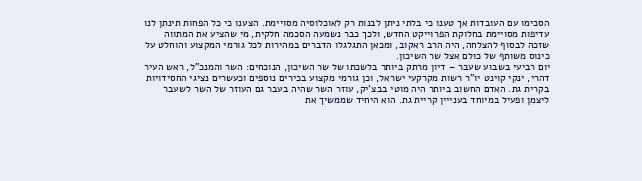הסכימו עם העובדות אך טענו כי בלתי ניתן לבנות רק לאוכלוסיה מסויימת. הצענו כי כל הפחות תינתן לנו עדיפות מסויימת בחלוקת הפרוייקט החדש, ולכך כבר נשמעה הסכמה חלקית, מי שהציע את המתווה שזכה לבסוף להצלחה, היה הרב ראקוב, ומכאן התגלגלו הדברים במהירות לכל גורמי המקצוע והוחלט על כינוס משותף של כולם אצל שר השיכון.
יום רביעי בשבוע שעבר – דיון מרתק ביותר בלשכתו של שר השיכון, הנוכחים: השר והמנכ"ל, ראש העיר דהרי, ינקי קוינט יו"ר רשות מקרקעי ישראל, וכן גורמי מקצוע בכירים נוספים וכעשרים נציגי החסידויות בקרית גת. האדם החשוב ביותר היה מוטי בבצ'יק, עוזר השר שהיה בעבר גם העוזר של השר לשעבר ליצמן ופעיל במיוחד בענייין קריית גת. הוא היחיד שממשיך את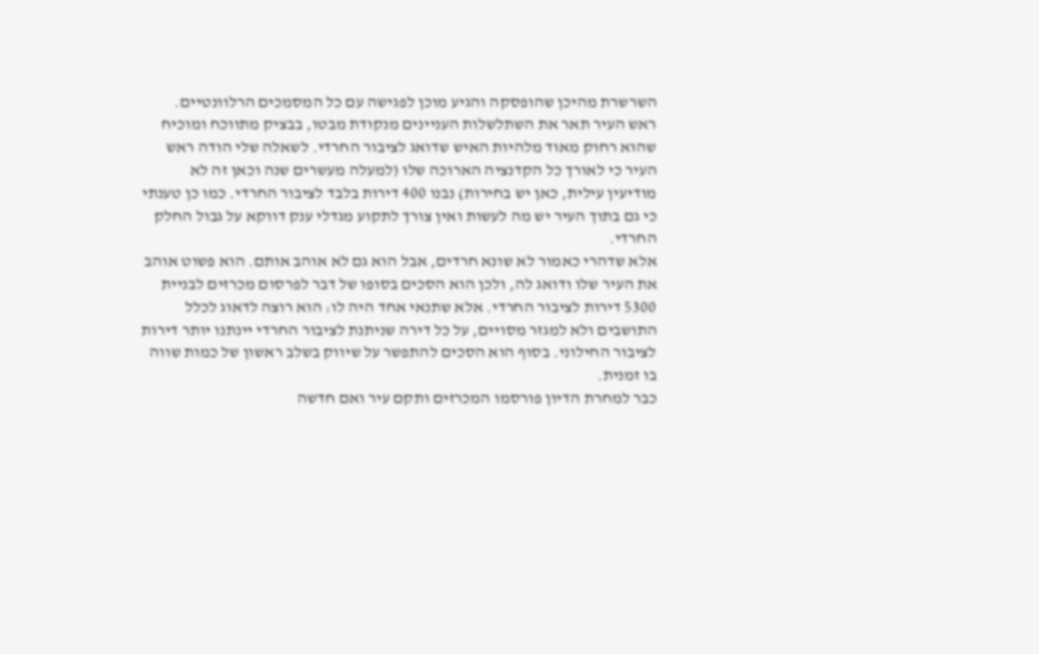השרשרת מהיכן שהופסקה והגיע מוכן לפגישה עם כל המסמכים הרלוונטיים.
ראש העיר תאר את השתלשלות העניינים מנקודת מבטו, בבציק מתווכח ומוכיח שהוא רחוק מאוד מלהיות האיש שדואג לציבור החרדי. לשאלה שלי הודה ראש העיר כי לאורך כל הקדנציה הארוכה שלו (למעלה מעשרים שנה וכאן זה לא מודיעין עילית, כאן יש בחירות) נבנו 400 דירות בלבד לציבור החרדי. כמו כן טענתי כי גם בתוך העיר יש מה לעשות ואין צורך לתקוע מגדלי ענק דווקא על גבול החלק החרדי.
אלא שדהרי כאמור לא שונא חרדים, אבל הוא גם לא אוהב אותם. הוא פשוט אוהב את העיר שלו ודואג לה, ולכן הוא הסכים בסופו של דבר לפרסום מכרזים לבניית 5300 דירות לציבור החרדי. אלא שתנאי אחד היה לו: הוא רוצה לדאוג לכלל התושבים ולא למגזר מסויים, על כל דירה שניתנת לציבור החרדי יינתנו יותר דירות לציבור החילוני. בסוף הוא הסכים להתפשר על שיווק בשלב ראשון של כמות שווה בו זמנית.
כבר למחרת הדיון פורסמו המכרזים ותקם עיר ואם חדשה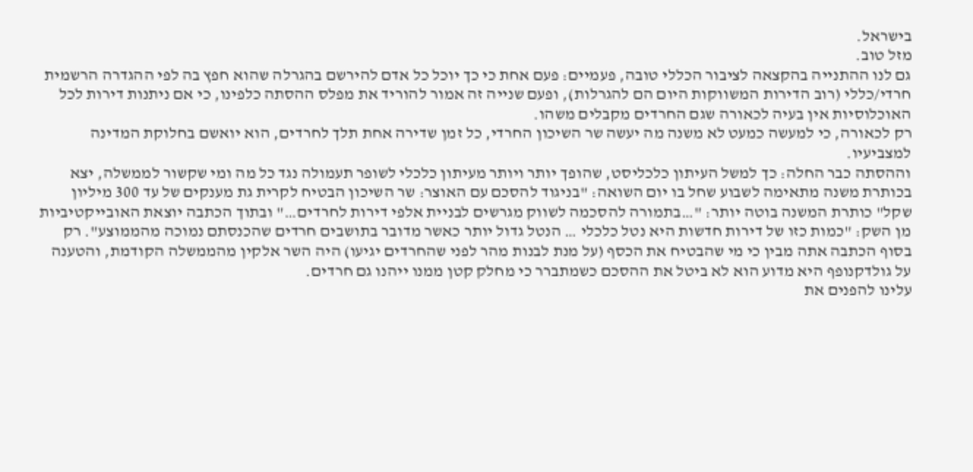בישראל.
מזל טוב.
גם לנו ההתנייה בהקצאה לציבור הכללי טובה, פעמיים: פעם אחת כי כך יוכל כל אדם להירשם בהגרלה שהוא חפץ בה לפי ההגדרה הרשמית חרדי/כללי (רוב הדירות המשווקות היום הם להגרלות), ופעם שנייה זה אמור להוריד את מפלס ההסתה כלפינו, כי אם ניתנות דירות לכל האוכלוסיות אין בעיה לכאורה שגם החרדים מקבלים משהו.
רק לכאורה, כי למעשה כמעט לא משנה מה יעשה שר השיכון החרדי, כל זמן שדירה אחת תלך לחרדים, הוא יואשם בחלוקת המדינה למצביעיו.
וההסתה כבר החלה: כך למשל העיתון כלכליסט, שהופך יותר ויותר מעיתון כלכלי לשופר תעמולה נגד כל מה ומי שקשור לממשלה, יצא בכותרת משנה מתאימה לשבוע שחל בו יום השואה: "בניגוד להסכם עם האוצר: שר השיכון הבטיח לקרית גת מענקים של עד 300 מיליון שקל" כותרת המשנה בוטה יותר: "…בתמורה להסכמה לשווק מגרשים לבניית אלפי דירות לחרדים…" ובתוך הכתבה יוצאת האובייקטיביות מן השק: "כמות כזו של דירות חדשות היא נטל כלכלי … הנטל גדול יותר כאשר מדובר בתושבים חרדים שהכנסתם נמוכה מהממוצע". רק בסוף הכתבה אתה מבין כי מי שהבטיח את הכסף (על מנת לבנות מהר לפני שהחרדים יגיעו) היה השר אלקין מהממשלה הקודמת, והטענה על גולדקנופף היא מדוע הוא לא ביטל את ההסכם כשמתברר כי מחלק קטן ממנו ייהנו גם חרדים.
עלינו להפנים את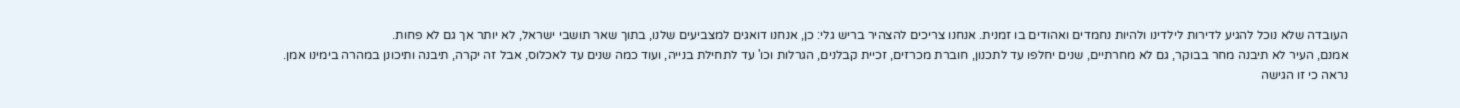העובדה שלא נוכל להגיע לדירות לילדינו ולהיות נחמדים ואהודים בו זמנית. אנחנו צריכים להצהיר בריש גלי: כן, אנחנו דואגים למצביעים שלנו, בתוך שאר תושבי ישראל, לא יותר אך גם לא פחות.
אמנם, העיר לא תיבנה מחר בבוקר, גם לא מחרתיים, שנים יחלפו עד לתכנון, חוברת מכרזים, זכיית קבלנים, הגרלות וכו' עד לתחילת בנייה, ועוד כמה שנים עד לאכלוס, אבל זה יקרה, תיבנה ותיכונן במהרה בימינו אמן.
נראה כי זו הגישה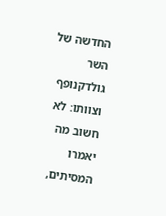החדשה של השר גולדקנופף וצוותו: לא חשוב מה יאמרו המסיתים,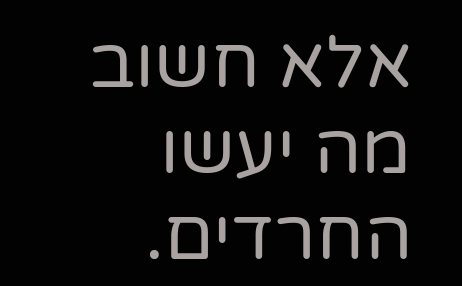אלא חשוב מה יעשו החרדים.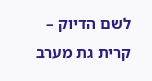לשם הדיוק – קרית גת מערב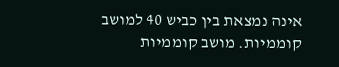אינה נמצאת בין כביש 40 למושב קוממיות. מושב קוממיות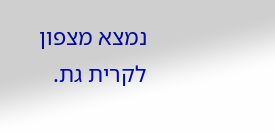נמצא מצפון לקרית גת.